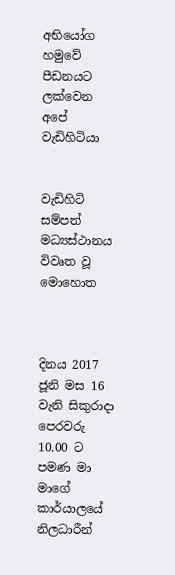අභියෝග හමුවේ පීඩනයට ලක්වෙන අපේ වැඩිහිටියා


වැඩිහිටි සම්පත් මධ්‍යස්ථානය විවෘත වූ මොහොත



දිනය 2017 ජූනි මස 16 වැනි සිකුරාදා පෙරවරු 10.00 ට පමණ මා මාගේ කාර්යාලයේ නිලධාරීන්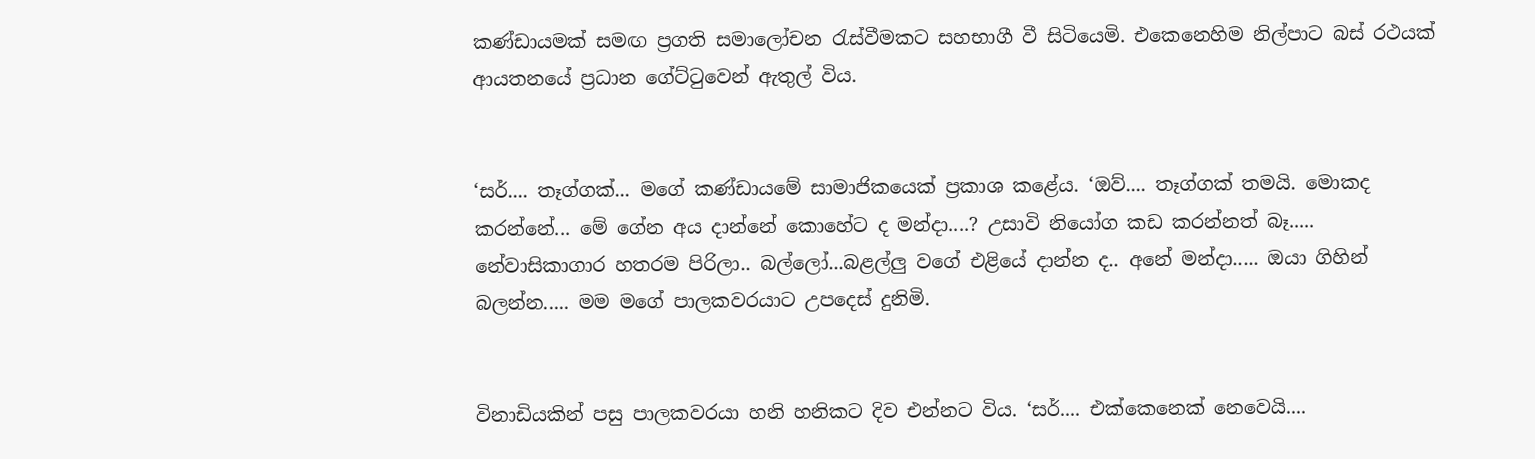කණ්ඩායමක් සමඟ ප්‍රගති සමාලෝචන රැස්වීමකට සහභාගී වී සිටියෙමි. එකෙනෙහිම නිල්පාට බස් රථයක් ආයතනයේ ප්‍රධාන ගේට්ටුවෙන් ඇතුල් විය.


‘සර්.... තෑග්ගක්... මගේ කණ්ඩායමේ සාමාජිකයෙක් ප්‍රකාශ කළේය. ‘ඔව්.... තෑග්ගක් තමයි. මොකද කරන්නේ... මේ ගේන අය දාන්නේ කොහේට ද මන්දා....? උසාවි නියෝග කඩ කරන්නත් බෑ..... නේවාසිකාගාර හතරම පිරිලා.. බල්ලෝ...බළල්ලු වගේ එළියේ දාන්න ද.. අනේ මන්දා..... ඔයා ගිහින් බලන්න..... මම මගේ පාලකවරයාට උපදෙස් දුනිමි.


විනාඩියකින් පසු පාලකවරයා හනි හනිකට දිව එන්නට විය. ‘සර්.... එක්කෙනෙක් නෙවෙයි....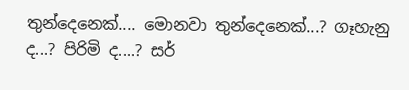තුන්දෙනෙක්.... මොනවා තුන්දෙනෙක්...? ගෑහැනු ද...? පිරිමි ද....? සර්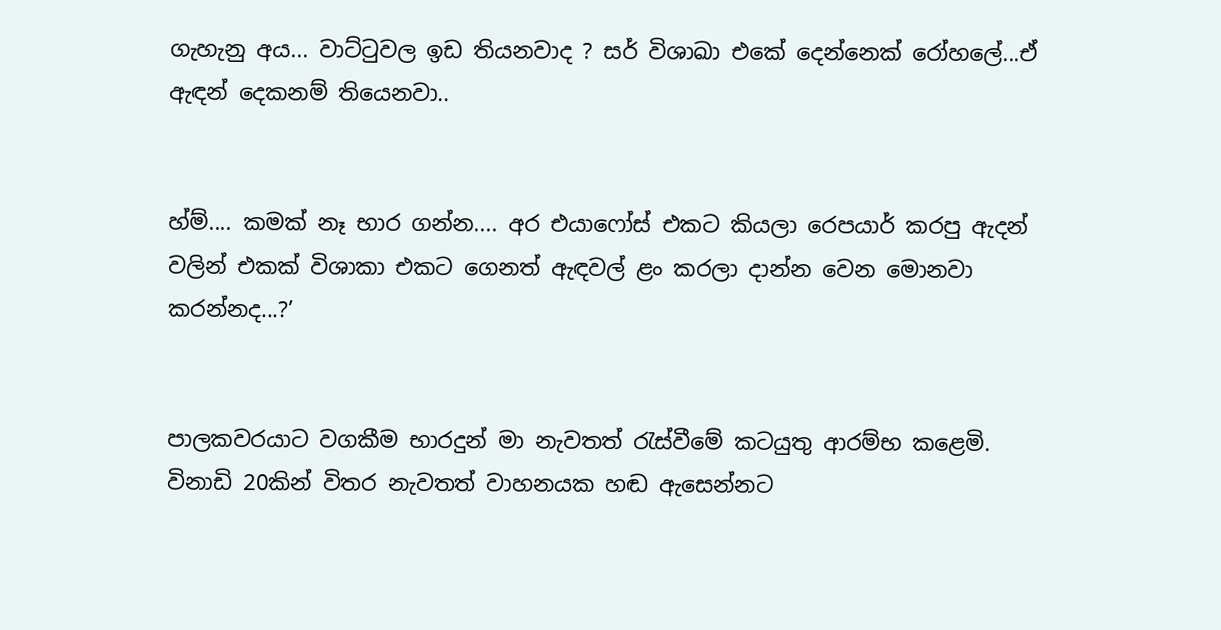ගැහැනු අය... වාට්ටුවල ඉඩ තියනවාද ? සර් විශාඛා එකේ දෙන්නෙක් රෝහලේ...ඒ ඇඳන් දෙකනම් තියෙනවා..


හ්ම්.... කමක් නෑ භාර ගන්න.... අර එයාෆෝස් එකට කියලා රෙපයාර් කරපු ඇදන් වලින් එකක් විශාකා එකට ගෙනත් ඇඳවල් ළං කරලා දාන්න වෙන මොනවා කරන්නද...?’


පාලකවරයාට වගකීම භාරදුන් මා නැවතත් රැස්වීමේ කටයුතු ආරම්භ කළෙමි. විනාඩි 20කින් විතර නැවතත් වාහනයක හඬ ඇසෙන්නට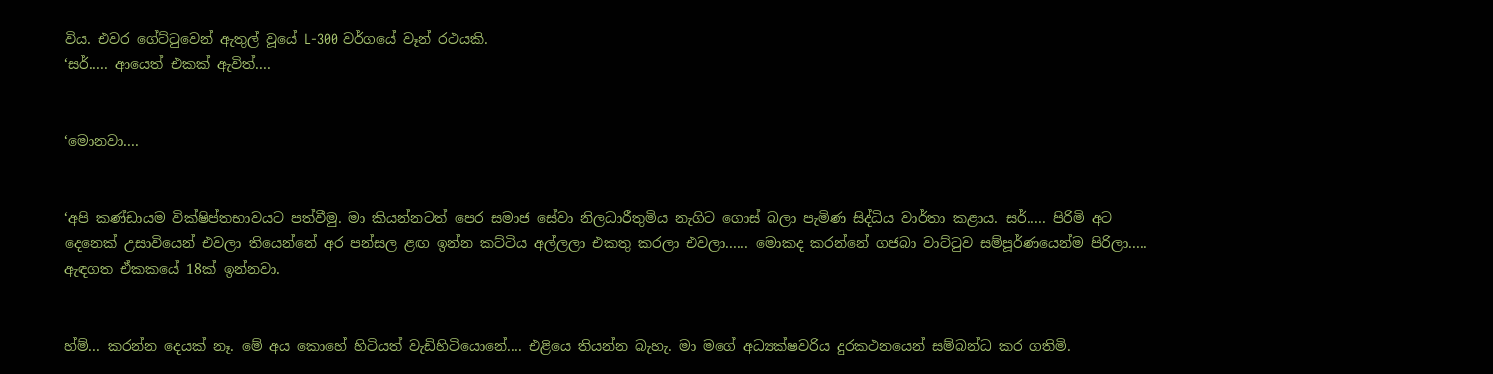විය. එවර ගේට්ටුවෙන් ඇතුල් වූයේ L-300 වර්ගයේ වෑන් රථයකි.
‘සර්..... ආයෙත් එකක් ඇවිත්....


‘මොනවා....


‘අපි කණ්ඩායම වික්ෂිප්තභාවයට පත්වීමු. මා කියන්නටත් පෙර සමාජ සේවා නිලධාරීතුමිය නැගිට ගොස් බලා පැමිණ සිද්ධිය වාර්තා කළාය. සර්..... පිරිමි අට දෙනෙක් උසාවියෙන් එවලා තියෙන්නේ අර පන්සල ළඟ ඉන්න කට්ටිය අල්ලලා එකතු කරලා එවලා...... මොකද කරන්නේ ගජබා වාට්ටුව සම්පූර්ණයෙන්ම පිරිලා..... ඇඳගත ඒකකයේ 18ක් ඉන්නවා.


හ්ම්... කරන්න දෙයක් නෑ. මේ අය කොහේ හිටියත් වැඩිහිටියොනේ.... එළියෙ තියන්න බැහැ. මා මගේ අධ්‍යක්ෂවරිය දුරකථනයෙන් සම්බන්ධ කර ගතිමි.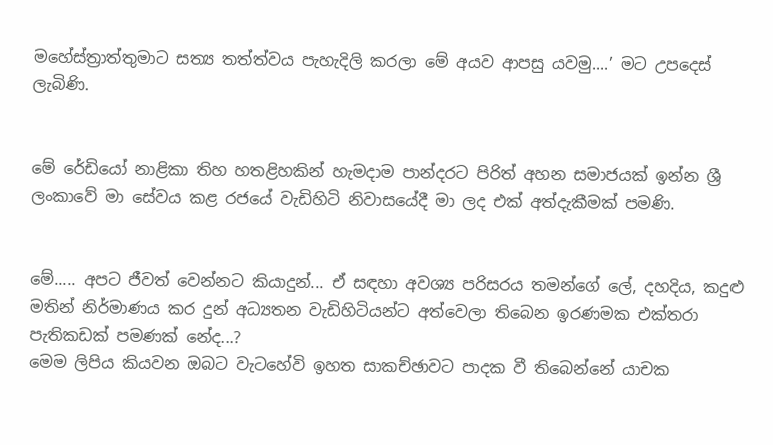මහේස්ත්‍රාත්තුමාට සත්‍ය තත්ත්වය පැහැදිලි කරලා මේ අයව ආපසු යවමු....’ මට උපදෙස් ලැබිණි.


මේ රේඩියෝ නාළිකා තිහ හතළිහකින් හැමදාම පාන්දරට පිරිත් අහන සමාජයක් ඉන්න ශ්‍රී ලංකාවේ මා සේවය කළ රජයේ වැඩිහිටි නිවාසයේදී මා ලද එක් අත්දැකීමක් පමණි.


මේ..... අපට ජීවත් වෙන්නට කියාදුන්... ඒ සඳහා අවශ්‍ය පරිසරය තමන්ගේ ලේ, දහදිය, කදුළු මතින් නිර්මාණය කර දුන් අධ්‍යතන වැඩිහිටියන්ට අත්වෙලා තිබෙන ඉරණමක එක්තරා පැතිකඩක් පමණක් නේද...?
මෙම ලිපිය කියවන ඔබට වැටහේවි ඉහත සාකච්ඡාවට පාදක වී තිබෙන්නේ යාචක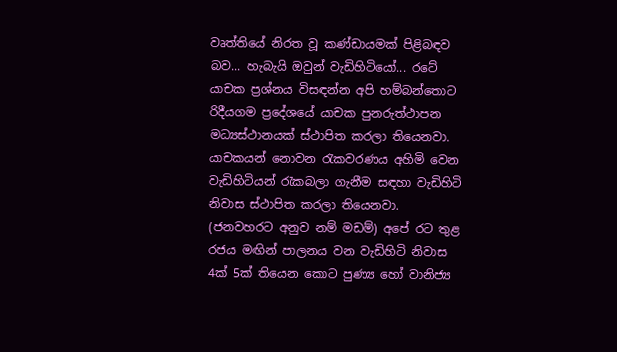වෘත්තියේ නිරත වූ කණ්ඩායමක් පිළිබඳව බව... හැබැයි ඔවුන් වැඩිහිටියෝ... රටේ යාචක ප්‍රශ්නය විසඳන්න අපි හම්බන්තොට රිදීයගම ප්‍රදේශයේ යාචක පුනරුත්ථාපන මධ්‍යස්ථානයක් ස්ථාපිත කරලා තියෙනවා. යාචකයන් නොවන රැකවරණය අහිමි වෙන වැඩිහිටියන් රැකබලා ගැනීම සඳහා වැඩිහිටි නිවාස ස්ථාපිත කරලා තියෙනවා. (ජනවහරට අනුව නම් මඩම්) අපේ රට තුළ රජය මඟින් පාලනය වන වැඩිහිටි නිවාස 4ක් 5ක් තියෙන කොට පුණ්‍ය හෝ වානිජ්‍ය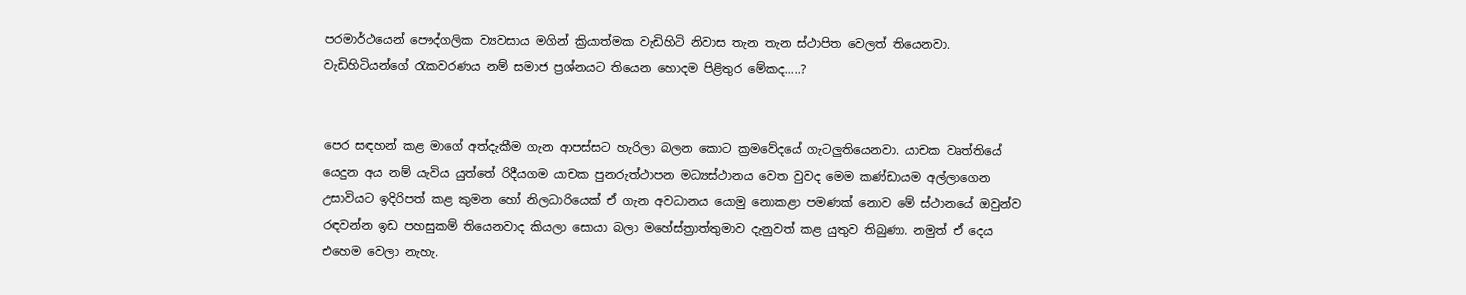පරමාර්ථයෙන් පෞද්ගලික ව්‍යවසාය මගින් ක්‍රියාත්මක වැඩිහිටි නිවාස තැන තැන ස්ථාපිත වෙලත් තියෙනවා. වැඩිහිටියන්ගේ රැකවරණය නම් සමාජ ප්‍රශ්නයට තියෙන හොදම පිළිතුර මේකද.....?


පෙර සඳහන් කළ මාගේ අත්දැකීම ගැන ආපස්සට හැරිලා බලන කොට ක්‍රමවේදයේ ගැටලුතියෙනවා. යාචක වෘත්තියේ යෙදුන අය නම් යැවිය යුත්තේ රිදීයගම යාචක පුනරුත්ථාපන මධ්‍යස්ථානය වෙත වුවද මෙම කණ්ඩායම අල්ලාගෙන උසාවියට ඉදිරිපත් කළ කුමන හෝ නිලධාරියෙක් ඒ ගැන අවධානය යොමු නොකළා පමණක් නොව මේ ස්ථානයේ ඔවුන්ව රඳවන්න ඉඩ පහසුකම් තියෙනවාද කියලා සොයා බලා මහේස්ත්‍රාත්තුමාව දැනුවත් කළ යුතුව තිබුණා. නමුත් ඒ දෙය එහෙම වෙලා නැහැ.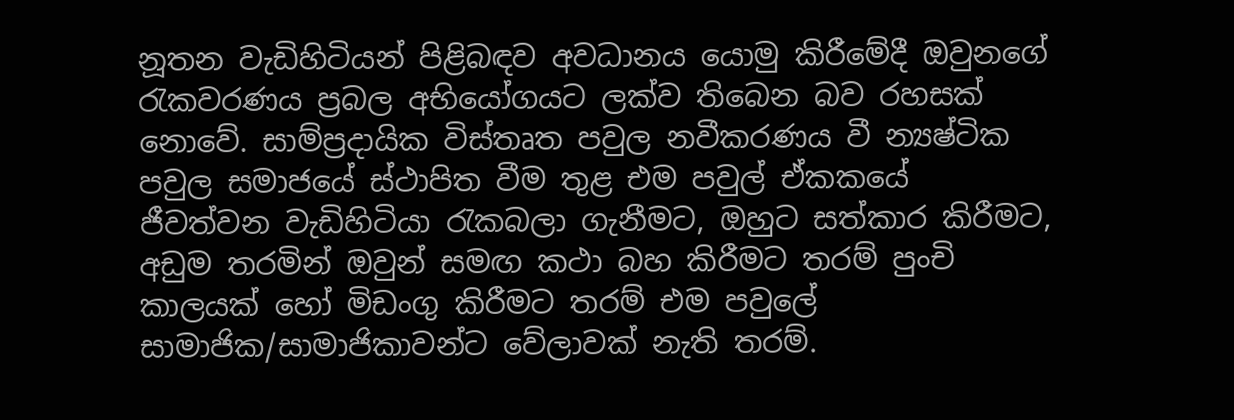නූතන වැඩිහිටියන් පිළිබඳව අවධානය යොමු කිරීමේදී ඔවුනගේ රැකවරණය ප්‍රබල අභියෝගයට ලක්ව තිබෙන බව රහසක් නොවේ. සාම්ප්‍රදායික විස්තෘත පවුල නවීකරණය වී න්‍යෂ්ටික පවුල සමාජයේ ස්ථාපිත වීම තුළ එම පවුල් ඒකකයේ ජීවත්වන වැඩිහිටියා රැකබලා ගැනීමට, ඔහුට සත්කාර කිරීමට, අඩුම තරමින් ඔවුන් සමඟ කථා බහ කිරීමට තරම් පුංචි කාලයක් හෝ මිඩංගු කිරීමට තරම් එම පවුලේ සාමාජික/සාමාජිකාවන්ට වේලාවක් නැති තරම්.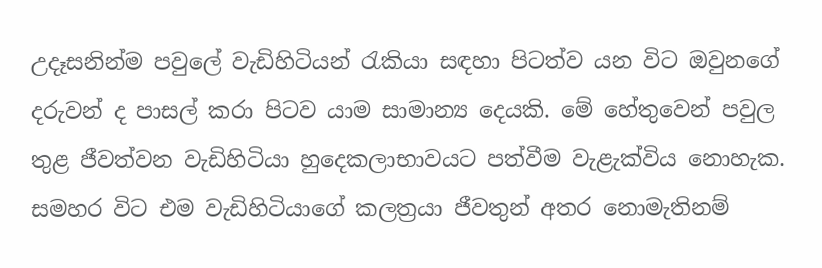උදෑසනින්ම පවුලේ වැඩිහිටියන් රැකියා සඳහා පිටත්ව යන විට ඔවුනගේ දරුවන් ද පාසල් කරා පිටව යාම සාමාන්‍ය දෙයකි. මේ හේතුවෙන් පවුල තුළ ජීවත්වන වැඩිහිටියා හුදෙකලාභාවයට පත්වීම වැළැක්විය නොහැක. සමහර විට එම වැඩිහිටියාගේ කලත්‍රයා ජීවතුන් අතර නොමැතිනම්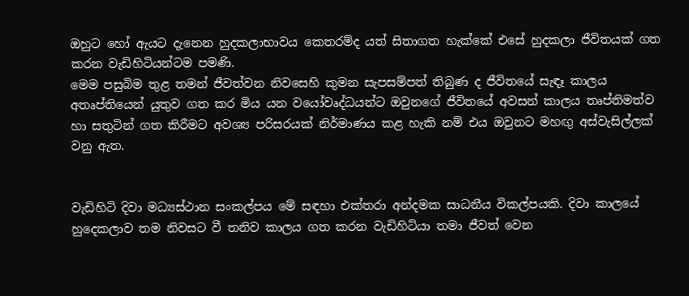ඔහුට හෝ ඇයට දැනෙන හුදකලාභාවය කෙතරම්ද යත් සිතාගත හැක්කේ එසේ හුදකලා ජීවිතයක් ගත කරන වැඩිහිටියන්ටම පමණි.
මෙම පසුබිම තුළ තමන් ජීවත්වන නිවසෙහි කුමන සැපසම්පත් තිබුණ ද ජීවිතයේ සැඳෑ කාලය අතෘප්තියෙන් යුතුව ගත කර මිය යන වයෝවෘද්ධයන්ට ඔවුනගේ ජීවිතයේ අවසන් කාලය තෘප්තිමත්ව හා සතුටින් ගත කිරීමට අවශ්‍ය පරිසරයක් නිර්මාණය කළ හැකි නම් එය ඔවුනට මහඟු අස්වැසිල්ලක් වනු ඇත.


වැඩිහිටි දිවා මධ්‍යස්ථාන සංකල්පය මේ සඳහා එක්තරා අන්දමක සාධනීය විකල්පයකි. දිවා කාලයේ හුදෙකලාව තම නිවසට වී තනිව කාලය ගත කරන වැඩිහිටියා තමා ජීවත් වෙන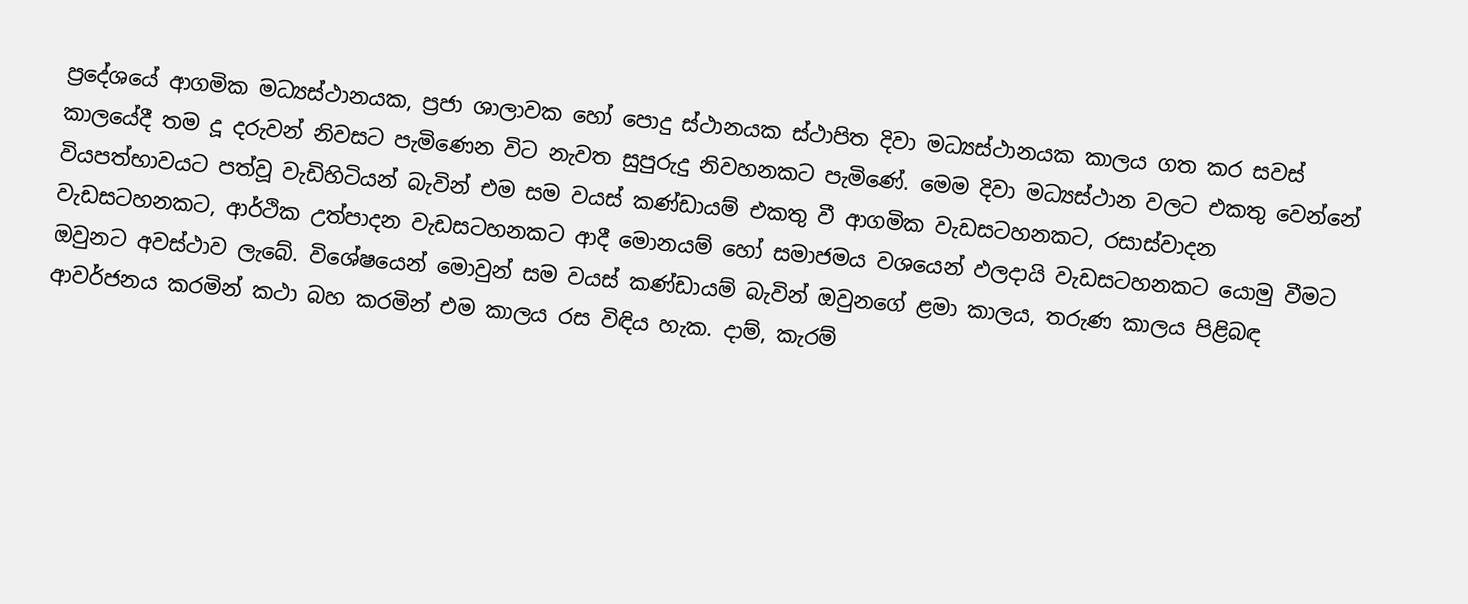ප්‍රදේශයේ ආගමික මධ්‍යස්ථානයක, ප්‍රජා ශාලාවක හෝ පොදු ස්ථානයක ස්ථාපිත දිවා මධ්‍යස්ථානයක කාලය ගත කර සවස් කාලයේදී තම දූ දරුවන් නිවසට පැමිණෙන විට නැවත සුපුරුදු නිවහනකට පැමිණේ. මෙම දිවා මධ්‍යස්ථාන වලට එකතු වෙන්නේ වියපත්භාවයට පත්වූ වැඩිහිටියන් බැවින් එම සම වයස් කණ්ඩායම් එකතු වී ආගමික වැඩසටහනකට, රසාස්වාදන වැඩසටහනකට, ආර්ථික උත්පාදන වැඩසටහනකට ආදී මොනයම් හෝ සමාජමය වශයෙන් ඵලදායි වැඩසටහනකට යොමු වීමට ඔවුනට අවස්ථාව ලැබේ. විශේෂයෙන් මොවුන් සම වයස් කණ්ඩායම් බැවින් ඔවුනගේ ළමා කාලය, තරුණ කාලය පිළිබඳ ආවර්ජනය කරමින් කථා බහ කරමින් එම කාලය රස විඳිය හැක. දාම්, කැරම්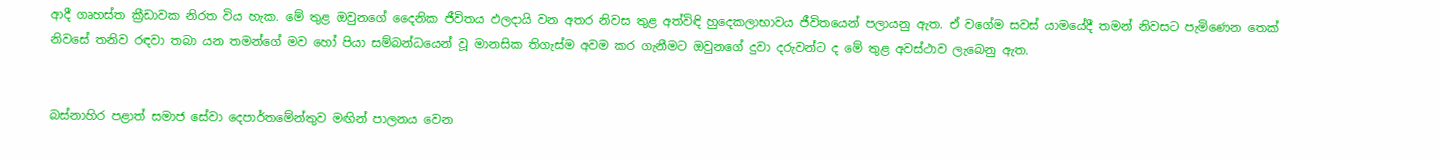ආදී ගෘහස්ත ක්‍රීඩාවක නිරත විය හැක. මේ තුළ ඔවුනගේ දෛනික ජීවිතය ඵලදායි වන අතර නිවස තුළ අත්විඳි හුදෙකලාභාවය ජීවිතයෙන් පලායනු ඇත. ඒ වගේම සවස් යාමයේදී තමන් නිවසට පැමිණෙන තෙක් නිවසේ තනිව රඳවා තබා යන තමන්ගේ මව හෝ පියා සම්බන්ධයෙන් වූ මානසික තිගැස්ම අවම කර ගැනීමට ඔවුනගේ දුවා දරුවන්ට ද මේ තුළ අවස්ථාව ලැබෙනු ඇත.


බස්නාහිර පළාත් සමාජ සේවා දෙපාර්තමේන්තුව මඟින් පාලනය වෙන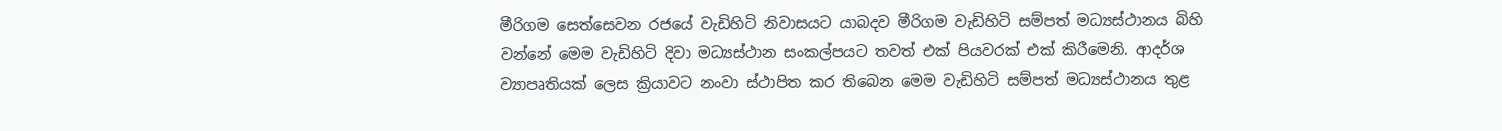මීරිගම සෙත්සෙවන රජයේ වැඩිහිටි නිවාසයට යාබදව මීරිගම වැඩිහිටි සම්පත් මධ්‍යස්ථානය බිහි වන්නේ මෙම වැඩිහිටි දිවා මධ්‍යස්ථාන සංකල්පයට තවත් එක් පියවරක් එක් කිරීමෙනි. ආදර්ශ ව්‍යාපෘතියක් ලෙස ක්‍රියාවට නංවා ස්ථාපිත කර තිබෙන මෙම වැඩිහිටි සම්පත් මධ්‍යස්ථානය තුළ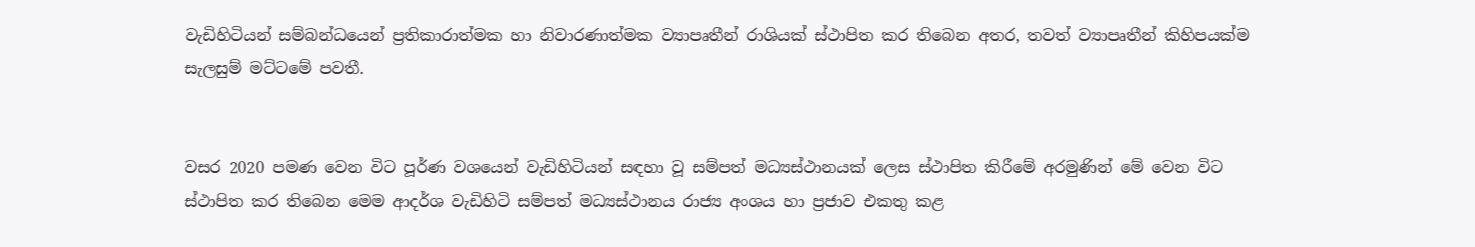වැඩිහිටියන් සම්බන්ධයෙන් ප්‍රතිකාරාත්මක හා නිවාරණාත්මක ව්‍යාපෘතීන් රාශියක් ස්ථාපිත කර තිබෙන අතර, තවත් ව්‍යාපෘතීන් කිහිපයක්ම සැලසුම් මට්ටමේ පවතී.


වසර 2020 පමණ වෙන විට පූර්ණ වශයෙන් වැඩිහිටියන් සඳහා වූ සම්පත් මධ්‍යස්ථානයක් ලෙස ස්ථාපිත කිරීමේ අරමුණින් මේ වෙන විට ස්ථාපිත කර තිබෙන මෙම ආදර්ශ වැඩිහිටි සම්පත් මධ්‍යස්ථානය රාජ්‍ය අංශය හා ප්‍රජාව එකතු කළ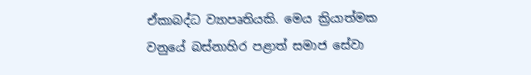ඒකාබද්ධ ව්‍යාපෘතියකි. මෙය ක්‍රියාත්මක වනුයේ බස්නාහිර පළාත් සමාජ සේවා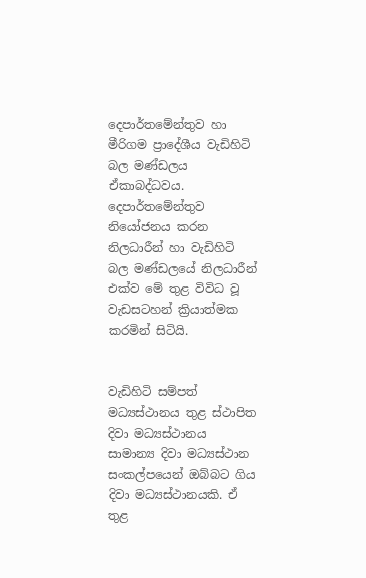දෙපාර්තමේන්තුව හා මීරිගම ප්‍රාදේශීය වැඩිහිටි බල මණ්ඩලය ඒකාබද්ධවය. දෙපාර්තමේන්තුව නියෝජනය කරන නිලධාරීන් හා වැඩිහිටි බල මණ්ඩලයේ නිලධාරීන් එක්ව මේ තුළ විවිධ වූ වැඩසටහන් ක්‍රියාත්මක කරමින් සිටියි.


වැඩිහිටි සම්පත් මධ්‍යස්ථානය තුළ ස්ථාපිත දිවා මධ්‍යස්ථානය සාමාන්‍ය දිවා මධ්‍යස්ථාන සංකල්පයෙන් ඔබ්බට ගිය දිවා මධ්‍යස්ථානයකි. ඒ තුළ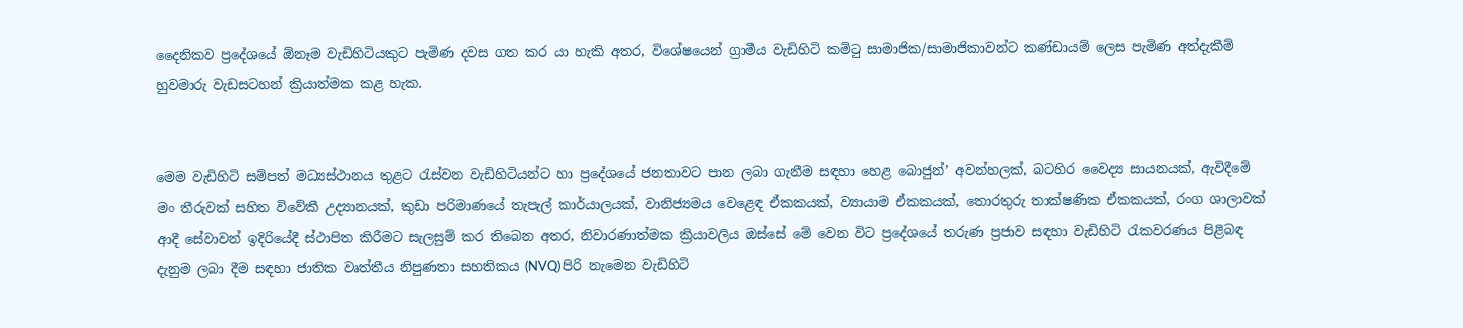දෛනිකව ප්‍රදේශයේ ඕනෑම වැඩිහිටියකුට පැමිණ දවස ගත කර යා හැකි අතර, විශේෂයෙන් ග්‍රාමීය වැඩිහිටි කමිටු සාමාජික/සාමාජිකාවන්ට කණ්ඩායම් ලෙස පැමිණ අත්දැකීම් හුවමාරු වැඩසටහන් ක්‍රියාත්මක කළ හැක.


මෙම වැඩිහිටි සම්පත් මධ්‍යස්ථානය තුළට රැස්වන වැඩිහිටියන්ට හා ප්‍රදේශයේ ජනතාවට පාන ලබා ගැනීම සඳහා හෙළ බොජුන්’ අවන්හලක්, බටහිර වෛද්‍ය සායනයක්, ඇවිදීමේ මං තීරුවක් සහිත විවේකී උද්‍යානයක්, කුඩා පරිමාණයේ තැපැල් කාර්යාලයක්, වානිජ්‍යමය වෙළෙඳ ඒකකයක්, ව්‍යායාම ඒකකයක්, තොරතුරු තාක්ෂණික ඒකකයක්, රංග ශාලාවක් ආදී සේවාවන් ඉදිරියේදී ස්ථාපිත කිරීමට සැලසුම් කර තිබෙන අතර, නිවාරණාත්මක ක්‍රියාවලිය ඔස්සේ මේ වෙන විට ප්‍රදේශයේ තරුණ ප්‍රජාව සඳහා වැඩිහිටි රැකවරණය පිළිබඳ දැනුම ලබා දීම සඳහා ජාතික වෘත්තීය නිපුණතා සහතිකය (NVQ) පිරි නැමෙන වැඩිහිටි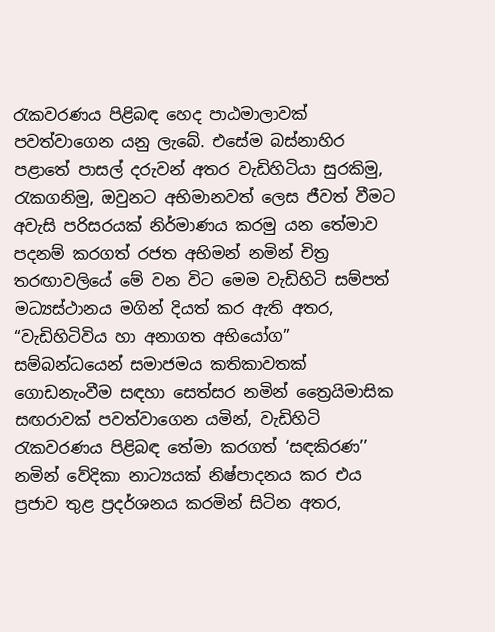රැකවරණය පිළිබඳ හෙද පාඨමාලාවක් පවත්වාගෙන යනු ලැබේ. එසේම බස්නාහිර පළාතේ පාසල් දරුවන් අතර වැඩිහිටියා සුරකිමු, රැකගනිමු, ඔවුනට අභිමානවත් ලෙස ජීවත් වීමට අවැසි පරිසරයක් නිර්මාණය කරමු යන තේමාව පදනම් කරගත් රජත අභිමන් නමින් චිත්‍ර තරඟාවලියේ මේ වන විට මෙම වැඩිහිටි සම්පත් මධ්‍යස්ථානය මගින් දියත් කර ඇති අතර, “වැඩිහිටිවිය හා අනාගත අභියෝග’’ සම්බන්ධයෙන් සමාජමය කතිකාවතක් ගොඩනැංවීම සඳහා සෙත්සර නමින් ත්‍රෛයිමාසික සඟරාවක් පවත්වාගෙන යමින්, වැඩිහිටි රැකවරණය පිළිබඳ තේමා කරගත් ‘සඳකිරණ’’ නමින් වේදිකා නාට්‍යයක් නිෂ්පාදනය කර එය ප්‍රජාව තුළ ප්‍රදර්ශනය කරමින් සිටින අතර,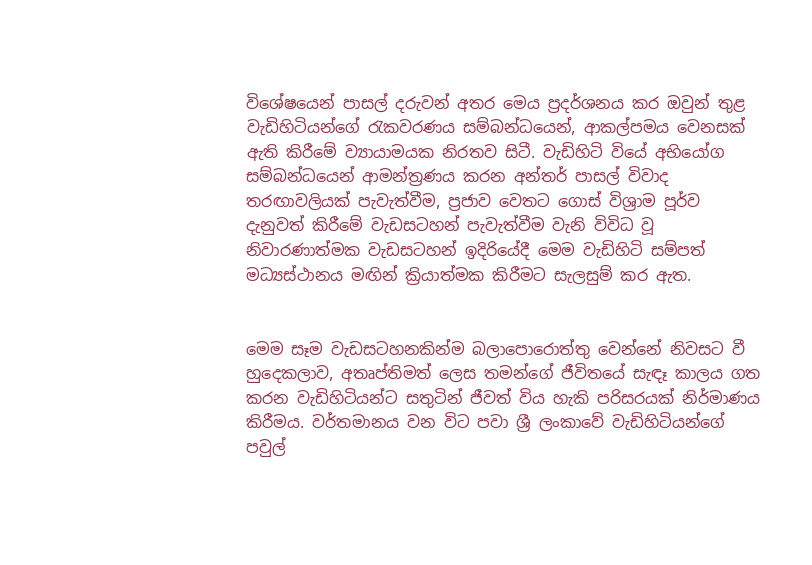විශේෂයෙන් පාසල් දරුවන් අතර මෙය ප්‍රදර්ශනය කර ඔවුන් තුළ වැඩිහිටියන්ගේ රැකවරණය සම්බන්ධයෙන්, ආකල්පමය වෙනසක් ඇති කිරීමේ ව්‍යායාමයක නිරතව සිටී. වැඩිහිටි වියේ අභියෝග සම්බන්ධයෙන් ආමන්ත්‍රණය කරන අන්තර් පාසල් විවාද තරඟාවලියක් පැවැත්වීම, ප්‍රජාව වෙතට ගොස් විශ්‍රාම පූර්ව දැනුවත් කිරීමේ වැඩසටහන් පැවැත්වීම වැනි විවිධ වූ නිවාරණාත්මක වැඩසටහන් ඉදිරියේදී මෙම වැඩිහිටි සම්පත් මධ්‍යස්ථානය මඟින් ක්‍රියාත්මක කිරීමට සැලසුම් කර ඇත.


මෙම සෑම වැඩසටහනකින්ම බලාපොරොත්තු වෙන්නේ නිවසට වී හුදෙකලාව, අතෘප්තිමත් ලෙස තමන්ගේ ජීවිතයේ සැඳෑ කාලය ගත කරන වැඩිහිටියන්ට සතුටින් ජීවත් විය හැකි පරිසරයක් නිර්මාණය කිරීමය. වර්තමානය වන විට පවා ශ්‍රී ලංකාවේ වැඩිහිටියන්ගේ පවුල්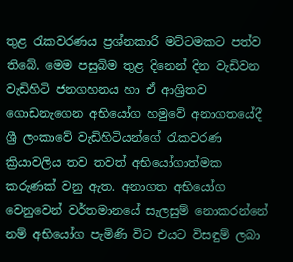තුළ රැකවරණය ප්‍රශ්නකාරි මට්ටමකට පත්ව තිබේ. මෙම පසුබිම තුළ දිනෙන් දින වැඩිවන වැඩිහිටි ජනගහනය හා ඒ ආශ්‍රිතව ගොඩනැගෙන අභියෝග හමුවේ අනාගතයේදී ශ්‍රී ලංකාවේ වැඩිහිටියන්ගේ රැකවරණ ක්‍රියාවලිය තව තවත් අභියෝගාත්මක කරුණක් වනු ඇත. අනාගත අභියෝග වෙනුවෙන් වර්තමානයේ සැලසුම් නොකරන්නේ නම් අභියෝග පැමිණි විට එයට විසඳුම් ලබා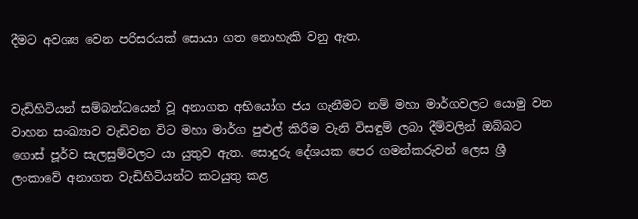දීමට අවශ්‍ය වෙන පරිසරයක් සොයා ගත නොහැකි වනු ඇත.


වැඩිහිටියන් සම්බන්ධයෙන් වූ අනාගත අභියෝග ජය ගැනීමට නම් මහා මාර්ගවලට යොමු වන වාහන සංඛ්‍යාව වැඩිවන විට මහා මාර්ග පුළුල් කිරීම වැනි විසඳුම් ලබා දීම්වලින් ඔබ්බට ගොස් පූර්ව සැලසුම්වලට යා යුතුව ඇත. සොදුරු දේශයක පෙර ගමන්කරුවන් ලෙස ශ්‍රී ලංකාවේ අනාගත වැඩිහිටියන්ට කටයුතු කළ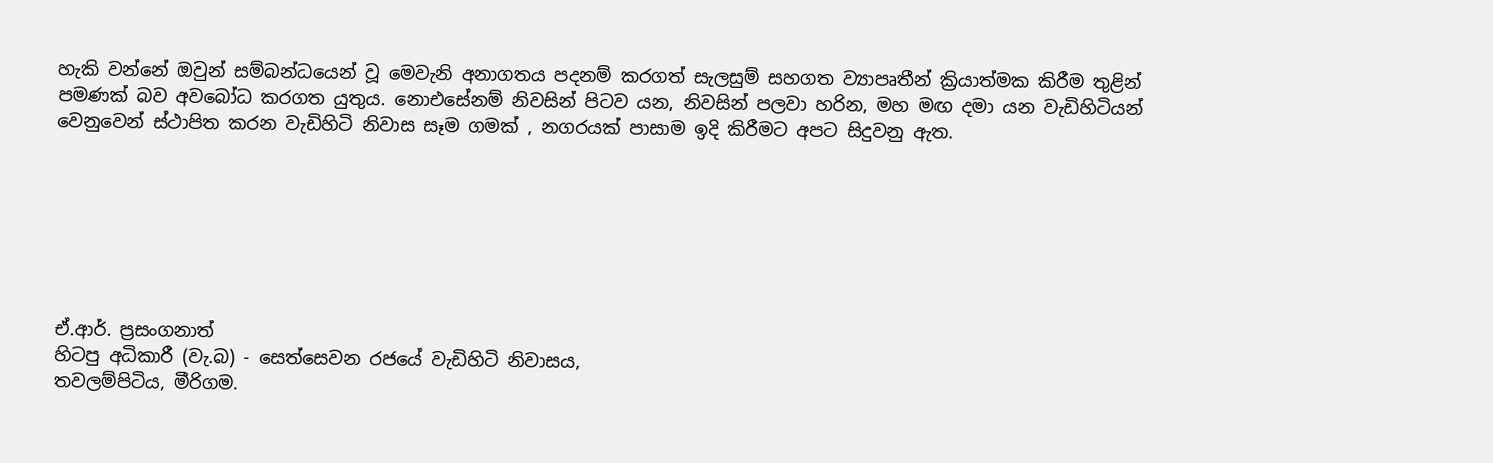හැකි වන්නේ ඔවුන් සම්බන්ධයෙන් වූ මෙවැනි අනාගතය පදනම් කරගත් සැලසුම් සහගත ව්‍යාපෘතීන් ක්‍රියාත්මක කිරීම තුළින් පමණක් බව අවබෝධ කරගත යුතුය. නොඑසේනම් නිවසින් පිටව යන, නිවසින් පලවා හරින, මහ මඟ දමා යන වැඩිහිටියන් වෙනුවෙන් ස්ථාපිත කරන වැඩිහිටි නිවාස සෑම ගමක් , නගරයක් පාසාම ඉදි කිරීමට අපට සිදුවනු ඇත.







ඒ.ආර්. ප්‍රසංගනාත්
හිටපු අධිකාරී (වැ.බ) - සෙත්සෙවන රජයේ වැඩිහිටි නිවාසය,
තවලම්පිටිය, මීරිගම.